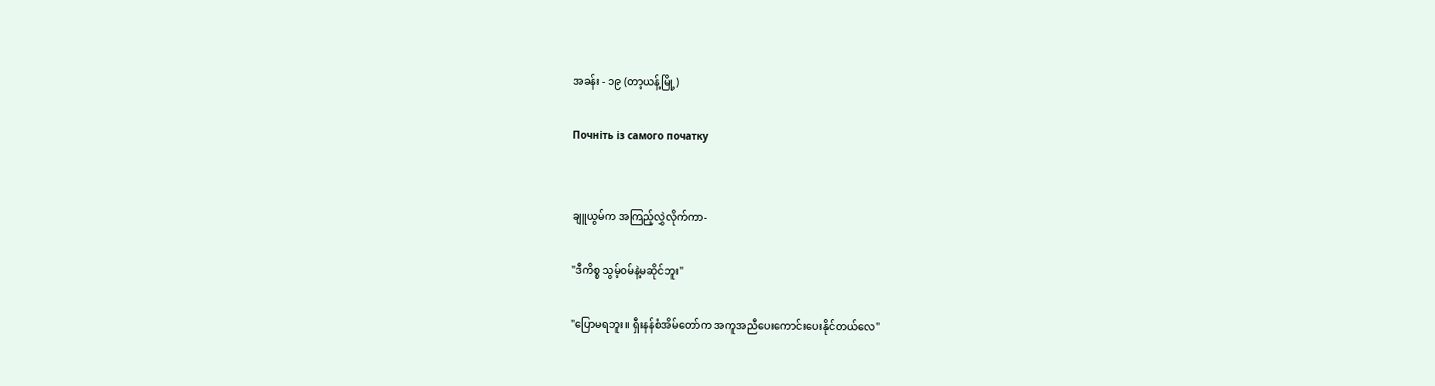အခန်း - ၁၉ (တာ့ယန့်မြို့)

Почніть із самого початку


ချူယွမ်က အကြည့်လွှဲလိုက်ကာ-

"ဒီကိစ္စ သွမ့်၀မ်နဲ့မဆိုင်ဘူး"

"ပြောမရဘူး။ ရှီးနန်စံအိမ်တော်က အကူအညီပေးကောင်းပေးနိုင်တယ်လေ"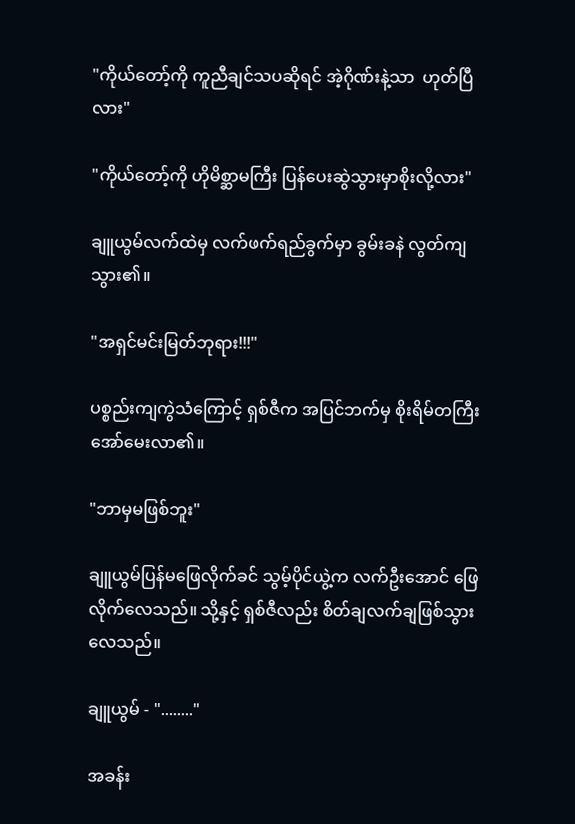"ကိုယ်တော့်ကို ကူညီချင်သပဆိုရင် အဲ့ဂိုဏ်းနဲ့သာ  ဟုတ်ပြီလား"

"ကိုယ်တော့်ကို ဟိုမိစ္ဆာမကြီး ပြန်ပေးဆွဲသွားမှာစိုးလို့လား"

ချူယွမ်လက်ထဲမှ လက်ဖက်ရည်ခွက်မှာ ခွမ်းခနဲ လွတ်ကျသွား၏။

"အရှင်မင်းမြတ်ဘုရား!!!"

ပစ္စည်းကျကွဲသံကြောင့် ရှစ်ဇီက အပြင်ဘက်မှ စိုးရိမ်တကြီး အော်မေးလာ၏။

"ဘာမှမဖြစ်ဘူး"

ချူယွမ်ပြန်မဖြေလိုက်ခင် သွမ့်ပိုင်ယွဲ့က လက်ဦးအောင် ဖြေလိုက်လေသည်။ သို့နှင့် ရှစ်ဇီလည်း စိတ်ချလက်ချဖြစ်သွားလေသည်။

ချူယွမ် - "........"

အခန်း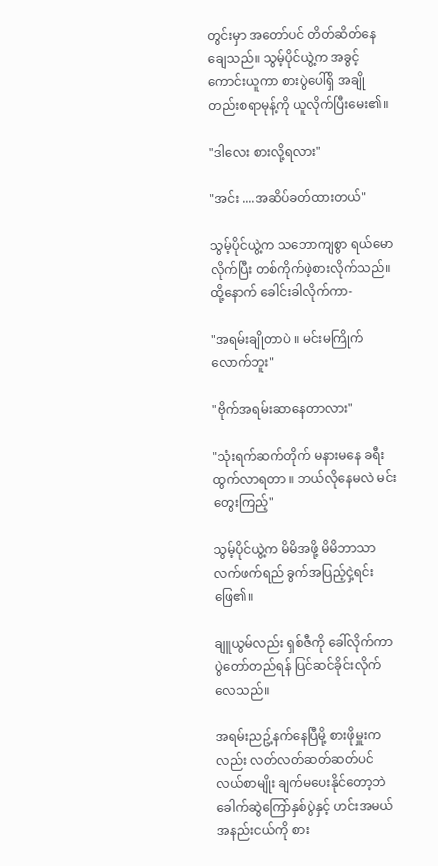တွင်းမှာ အတော်ပင် တိတ်ဆိတ်နေချေသည်။ သွမ့်ပိုင်ယွဲ့က အခွင့်ကောင်းယူကာ စားပွဲပေါ်ရှိ အချိုတည်းစရာမုန့်ကို ယူလိုက်ပြီးမေး၏။

"ဒါလေး စားလို့ရလား"

"အင်း ....အဆိပ်ခတ်ထားတယ်"

သွမ့်ပိုင်ယွဲ့က သဘောကျစွာ ရယ်မောလိုက်ပြီး တစ်ကိုက်ဖဲ့စားလိုက်သည်။ထို့နောက် ခေါင်းခါလိုက်ကာ-

"အရမ်းချိုတာပဲ ။ မင်းမကြိုက်လောက်ဘူး"

"ဗိုက်အရမ်းဆာနေတာလား"

"သုံးရက်ဆက်တိုက် မနားမနေ ခရီးထွက်လာရတာ ။ ဘယ်လိုနေမလဲ မင်း တွေးကြည့်"

သွမ့်ပိုင်ယွဲ့က မိမိအဖို့ မိမိဘာသာ လက်ဖက်ရည် ခွက်အပြည့်ငှဲ့ရင်းဖြေ၏။

ချူယွမ်လည်း ရှစ်ဇီကို ခေါ်လိုက်ကာ ပွဲတော်တည်ရန် ပြင်ဆင်ခိုင်းလိုက်လေသည်။

အရမ်းညဥ့်နက်နေပြီမို့ စားဖိုမှူးကလည်း လတ်လတ်ဆတ်ဆတ်ပင်လယ်စာမျိုး ချက်မပေးနိုင်တော့ဘဲ ခေါက်ဆွဲကြော်နှစ်ပွဲနှင့် ဟင်းအမယ်အနည်းငယ်ကို စား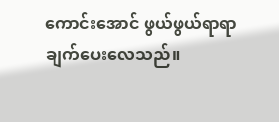ကောင်းအောင် ဖွယ်ဖွယ်ရာရာ ချက်ပေးလေသည်။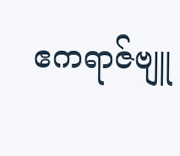ဧကရာဇ်ဗျူ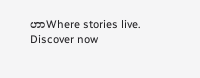ဟာWhere stories live. Discover now